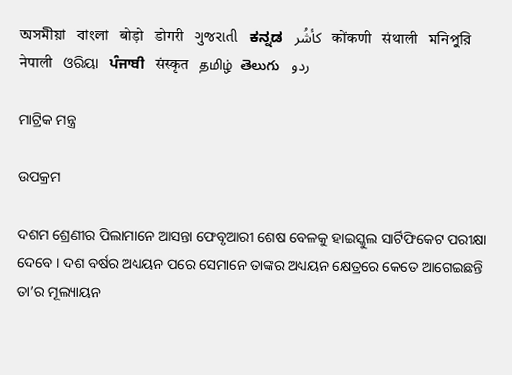অসমীয়া   বাংলা   बोड़ो   डोगरी   ગુજરાતી   ಕನ್ನಡ   كأشُر   कोंकणी   संथाली   মনিপুরি   नेपाली   ଓରିୟା   ਪੰਜਾਬੀ   संस्कृत   தமிழ்  తెలుగు   ردو

ମାଟ୍ରିକ ମନ୍ତ୍ର

ଉପକ୍ରମ

ଦଶମ ଶ୍ରେଣୀର ପିଲାମାନେ ଆସନ୍ତା ଫେବୃଆରୀ ଶେଷ ବେଳକୁ ହାଇସ୍କୁଲ ସାର୍ଟିଫିକେଟ ପରୀକ୍ଷା ଦେବେ । ଦଶ ବର୍ଷର ଅଧ୍ୟୟନ ପରେ ସେମାନେ ତାଙ୍କର ଅଧ୍ୟୟନ କ୍ଷେତ୍ରରେ କେତେ ଆଗେଇଛନ୍ତି ତା’ର ମୂଲ୍ୟାୟନ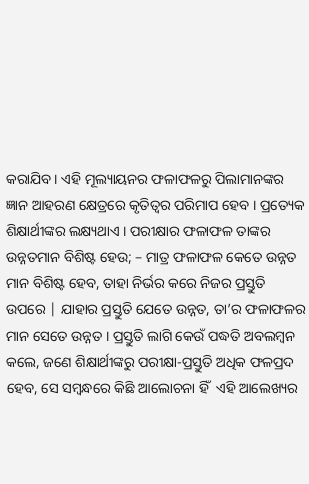କରାଯିବ । ଏହି ମୂଲ୍ୟାୟନର ଫଳାଫଳରୁ ପିଲାମାନଙ୍କର ଜ୍ଞାନ ଆହରଣ କ୍ଷେତ୍ରରେ କୃତିତ୍ଵର ପରିମାପ ହେବ । ପ୍ରତ୍ୟେକ ଶିକ୍ଷାର୍ଥୀଙ୍କର ଲକ୍ଷ୍ୟଥାଏ । ପରୀକ୍ଷାର ଫଳାଫଳ ତାଙ୍କର ଉନ୍ନତମାନ ବିଶିଷ୍ଟ ହେଉ; – ମାତ୍ର ଫଳାଫଳ କେତେ ଉନ୍ନତ ମାନ ବିଶିଷ୍ଟ ହେବ, ତାହା ନିର୍ଭର କରେ ନିଜର ପ୍ରସ୍ତୁତି ଉପରେ | ଯାହାର ପ୍ରସ୍ତୁତି ଯେତେ ଉନ୍ନତ, ତା’ର ଫଳାଫଳର ମାନ ସେତେ ଉନ୍ନତ । ପ୍ରସ୍ତୁତି ଲାଗି କେଉଁ ପଦ୍ଧତି ଅବଲମ୍ବନ କଲେ, ଜଣେ ଶିକ୍ଷାର୍ଥୀଙ୍କରୁ ପରୀକ୍ଷା-ପ୍ରସ୍ତୁତି ଅଧିକ ଫଳପ୍ରଦ ହେବ, ସେ ସମ୍ବନ୍ଧରେ କିଛି ଆଲୋଚନା ହିଁ  ଏହି ଆଲେଖ୍ୟର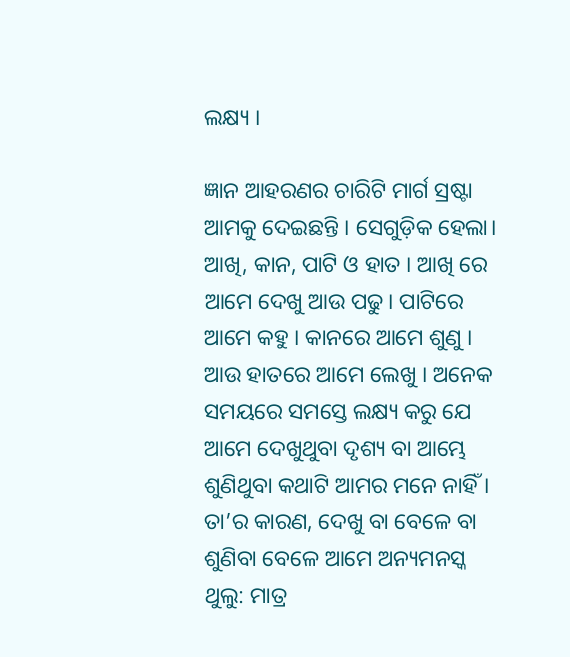ଲକ୍ଷ୍ୟ ।

ଜ୍ଞାନ ଆହରଣର ଚାରିଟି ମାର୍ଗ ସ୍ରଷ୍ଟା ଆମକୁ ଦେଇଛନ୍ତି । ସେଗୁଡ଼ିକ ହେଲା। ଆଖି, କାନ, ପାଟି ଓ ହାତ । ଆଖି ରେ ଆମେ ଦେଖୁ ଆଉ ପଢୁ। ପାଟିରେ ଆମେ କହୁ । କାନରେ ଆମେ ଶୁଣୁ । ଆଉ ହାତରେ ଆମେ ଲେଖୁ । ଅନେକ ସମୟରେ ସମସ୍ତେ ଲକ୍ଷ୍ୟ କରୁ ଯେ ଆମେ ଦେଖୁଥୁବା ଦୃଶ୍ୟ ବା ଆମ୍ଭେ ଶୁଣିଥୁବା କଥାଟି ଆମର ମନେ ନାହିଁ । ତା’ର କାରଣ, ଦେଖୁ ବା ବେଳେ ବା ଶୁଣିବା ବେଳେ ଆମେ ଅନ୍ୟମନସ୍କ ଥୁଲୁ: ମାତ୍ର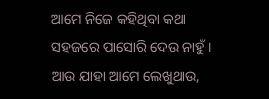ଆମେ ନିଜେ କହିଥିବା କଥା ସହଜରେ ପାସୋରି ଦେଉ ନାହୁଁ । ଆଉ ଯାହା ଆମେ ଲେଖୁଥାଉ,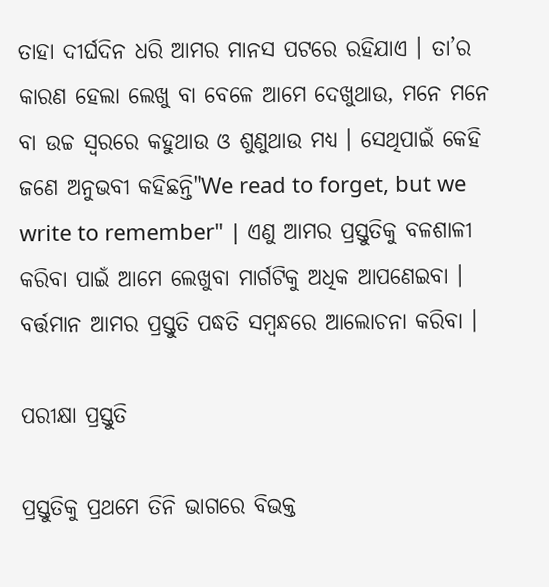ତାହା ଦୀର୍ଘଦିନ ଧରି ଆମର ମାନସ ପଟରେ ରହିଯାଏ । ତା’ର କାରଣ ହେଲା ଲେଖୁ ବା ବେଳେ ଆମେ ଦେଖୁଥାଉ, ମନେ ମନେ ବା ଉଚ୍ଚ ସ୍ଵରରେ କହୁଥାଉ ଓ ଶୁଣୁଥାଉ ମଧ୍ୟ । ସେଥିପାଇଁ କେହି ଜଣେ ଅନୁଭବୀ କହିଛନ୍ତି"We read to forget, but we write to remember" | ଏଣୁ ଆମର ପ୍ରସ୍ତୁତିକୁ ବଳଶାଳୀ କରିବା ପାଇଁ ଆମେ ଲେଖୁବା ମାର୍ଗଟିକୁ ଅଧିକ ଆପଣେଇବା । ବର୍ତ୍ତମାନ ଆମର ପ୍ରସ୍ତୁତି ପଦ୍ଧତି ସମ୍ବନ୍ଧରେ ଆଲୋଚନା କରିବା ।

ପରୀକ୍ଷା ପ୍ରସ୍ତୁତି

ପ୍ରସ୍ତୁତିକୁ ପ୍ରଥମେ ତିନି ଭାଗରେ ବିଭକ୍ତ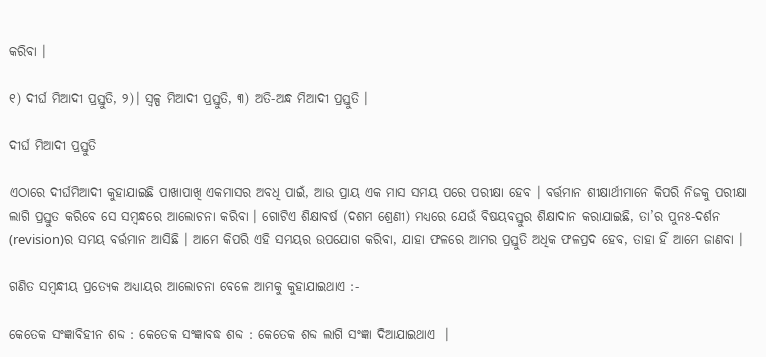କରିବା ।

୧) ଦୀର୍ଘ ମିଆଦୀ ପ୍ରସ୍ତୁତି, ୨)। ସ୍ଵଳ୍ପ ମିଆଦୀ ପ୍ରସ୍ତୁତି, ୩) ଅତି-ଅନ୍ଧ ମିଆଦୀ ପ୍ରସ୍ତୁତି ।

ଦୀର୍ଘ ମିଆଦୀ ପ୍ରସ୍ତୁତି

ଏଠାରେ ଦୀର୍ଘମିଆଦୀ କୁହାଯାଇଛି ପାଖାପାଖି ଏକମାସର ଅବଧି ପାଇଁ, ଆଉ ପ୍ରାୟ ଏକ ମାସ ସମୟ ପରେ ପରୀକ୍ଷା ହେବ । ବର୍ତ୍ତମାନ ଶୀକ୍ଷାର୍ଥୀମାନେ କିପରି ନିଜକୁ ପରୀକ୍ଷା ଲାଗି ପ୍ରସ୍ତୁତ କରିବେ ସେ ସମ୍ବନ୍ଧରେ ଆଲୋଚନା କରିବା । ଗୋଟିଏ ଶିକ୍ଷାବର୍ଷ (ଦଶମ ଶ୍ରେଣୀ) ମଧ୍ୟରେ ଯେଉଁ ବିଷୟବସ୍ତୁର ଶିକ୍ଷାଦାନ କରାଯାଇଛି, ତା’ର ପୁନଃ-ଦର୍ଶନ (revision)ର ସମୟ ବର୍ତ୍ତମାନ ଆସିଛି । ଆମେ କିପରି ଏହି ସମୟର ଉପଯୋଗ କରିବା, ଯାହା ଫଳରେ ଆମର ପ୍ରସ୍ତୁତି ଅଧିକ ଫଳପ୍ରଦ ହେବ, ତାହା ହିଁ ଆମେ ଜାଣବା ।

ଗଣିତ ସମ୍ବନ୍ଧୀୟ ପ୍ରତ୍ୟେକ ଅଧ୍ୟାୟର ଆଲୋଚନା ବେଳେ ଆମକୁ କୁହାଯାଇଥାଏ :-

କେତେକ ସଂଜ୍ଞାବିହୀନ ଶବ୍ଦ : କେତେକ ସଂଜ୍ଞାବଦ୍ଧ ଶବ୍ଦ : କେତେକ ଶବ୍ଦ ଲାଗି ସଂଜ୍ଞା ଦିଆଯାଇଥାଏ  ।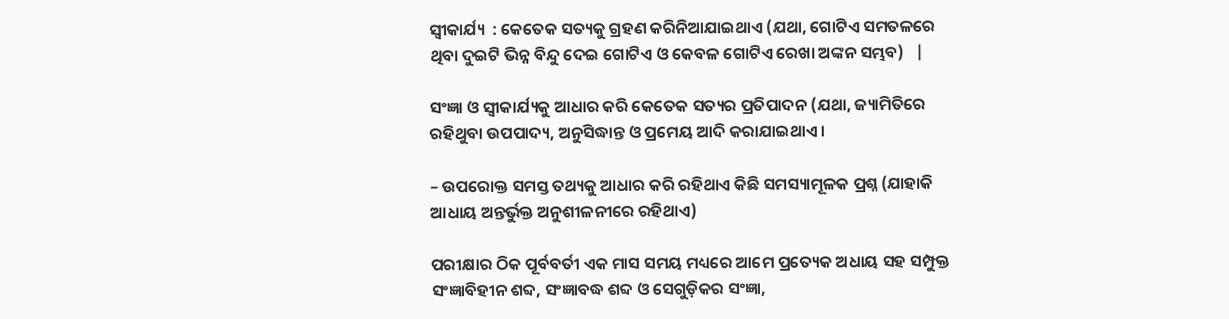ସ୍ଵୀକାର୍ଯ୍ୟ  : କେତେକ ସତ୍ୟକୁ ଗ୍ରହଣ କରିନିଆଯାଇଥାଏ (ଯଥା, ଗୋଟିଏ ସମତଳରେ ଥିବା ଦୁଇଟି ଭିନ୍ନ ବିନ୍ଦୁ ଦେଇ ଗୋଟିଏ ଓ କେବଳ ଗୋଟିଏ ରେଖା ଅଙ୍କନ ସମ୍ଭବ)   |

ସଂଜ୍ଞା ଓ ସ୍ଵୀକାର୍ଯ୍ୟକୁ ଆଧାର କରି କେତେକ ସତ୍ୟର ପ୍ରତିପାଦନ (ଯଥା, ଜ୍ୟାମିତିରେ ରହିଥୁବା ଉପପାଦ୍ୟ, ଅନୁସିଦ୍ଧାନ୍ତ ଓ ପ୍ରମେୟ ଆଦି କରାଯାଇଥାଏ ।

– ଉପରୋକ୍ତ ସମସ୍ତ ତଥ୍ୟକୁ ଆଧାର କରି ରହିଥାଏ କିଛି ସମସ୍ୟାମୂଳକ ପ୍ରଶ୍ନ (ଯାହାକି ଆଧାୟ ଅନ୍ତର୍ଭୁକ୍ତ ଅନୁଶୀଳନୀରେ ରହିଥାଏ)

ପରୀକ୍ଷାର ଠିକ ପୂର୍ବବର୍ତୀ ଏକ ମାସ ସମୟ ମଧ୍ୟରେ ଆମେ ପ୍ରତ୍ୟେକ ଅଧାୟ ସହ ସମ୍ପୁକ୍ତ ସଂଜ୍ଞାବିହୀନ ଶବ୍ଦ, ସଂଜ୍ଞାବଦ୍ଧ ଶବ୍ଦ ଓ ସେଗୁଡ଼ିକର ସଂଜ୍ଞା,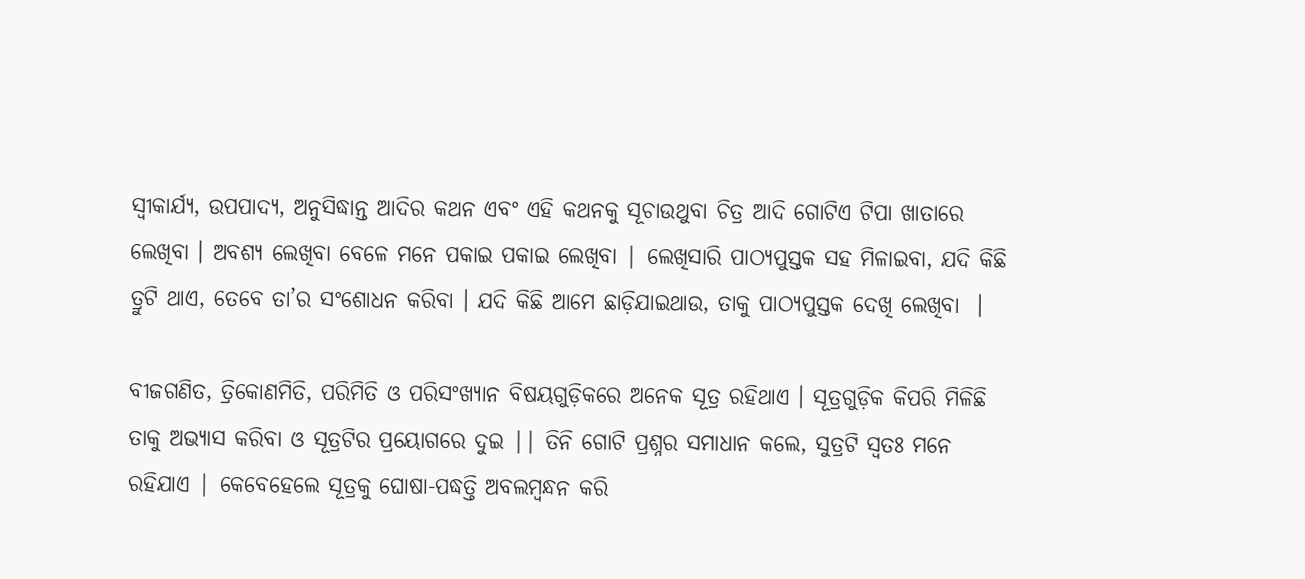ସ୍ଵୀକାର୍ଯ୍ୟ, ଉପପାଦ୍ୟ, ଅନୁସିଦ୍ଧାନ୍ତ ଆଦିର କଥନ ଏବଂ ଏହି କଥନକୁ ସୂଚାଉଥୁବା ଚିତ୍ର ଆଦି ଗୋଟିଏ ଟିପା ଖାତାରେ ଲେଖିବା । ଅବଶ୍ୟ ଲେଖିବା ବେଳେ ମନେ ପକାଇ ପକାଇ ଲେଖିବା | ଲେଖିସାରି ପାଠ୍ୟପୁସ୍ତକ ସହ ମିଳାଇବା, ଯଦି କିଛି ତ୍ରୁଟି ଥାଏ, ତେବେ ତା’ର ସଂଶୋଧନ କରିବା । ଯଦି କିଛି ଆମେ ଛାଡ଼ିଯାଇଥାଉ, ତାକୁ ପାଠ୍ୟପୁସ୍ତକ ଦେଖି ଲେଖିବା  ।

ବୀଜଗଣିତ, ତ୍ରିକୋଣମିତି, ପରିମିତି ଓ ପରିସଂଖ୍ୟାନ ବିଷୟଗୁଡ଼ିକରେ ଅନେକ ସୂତ୍ର ରହିଥାଏ । ସୂତ୍ରଗୁଡ଼ିକ କିପରି ମିଳିଛି ତାକୁ ଅଭ୍ୟାସ କରିବା ଓ ସୂତ୍ରଟିର ପ୍ରୟୋଗରେ ଦୁଇ || ତିନି ଗୋଟି ପ୍ରଶ୍ନର ସମାଧାନ କଲେ, ସୁତ୍ରଟି ସ୍ଵତଃ ମନେ ରହିଯାଏ | କେବେହେଲେ ସୂତ୍ରକୁ ଘୋଷା-ପଦ୍ଧତ୍ତି ଅବଲମ୍ବନ୍ଧନ କରି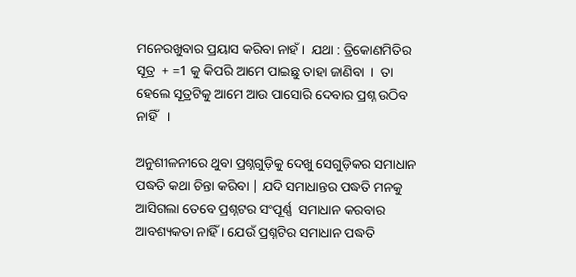ମନେରଖୁବାର ପ୍ରୟାସ କରିବା ନାହଁ ।  ଯଥା : ତ୍ରିକୋଣମିତିର ସୂତ୍ର  + =1 କୁ କିପରି ଆମେ ପାଇଛୁ ତାହା ଜାଣିବା  ।  ତା ହେଲେ ସୂତ୍ରଟିକୁ ଆମେ ଆଉ ପାସୋରି ଦେବାର ପ୍ରଶ୍ନ ଉଠିବ ନାହିଁ   ।

ଅନୁଶୀଳନୀରେ ଥୁବା ପ୍ରଶ୍ନଗୁଡ଼ିକୁ ଦେଖୁ ସେଗୁଡ଼ିକର ସମାଧାନ ପଦ୍ଧତି କଥା ଚିନ୍ତା କରିବା | ଯଦି ସମାଧାନ୍ତର ପଦ୍ଧତି ମନକୁ ଆସିଗଲା ତେବେ ପ୍ରଶ୍ନଟର ସଂପୂର୍ଣ୍ଣ  ସମାଧାନ କରବାର ଆବଶ୍ୟକତା ନାହିଁ । ଯେଉଁ ପ୍ରଶ୍ନଟିର ସମାଧାନ ପଦ୍ଧତି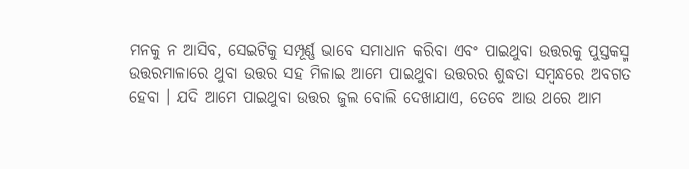ମନକୁ ନ ଆସିବ, ସେଇଟିକୁ ସମ୍ପୂର୍ଣ୍ଣ ଭାବେ ସମାଧାନ କରିବା ଏବଂ ପାଇଥୁବା ଉତ୍ତରକୁ ପୁସ୍ତକସ୍ମ ଉତ୍ତରମାଳାରେ ଥୁବା ଉତ୍ତର ସହ ମିଳାଇ ଆମେ ପାଇଥୁବା ଉତ୍ତରର ଶୁଦ୍ଧତା ସମ୍ବନ୍ଧରେ ଅବଗତ ହେବା । ଯଦି ଆମେ ପାଇଥୁବା ଉତ୍ତର ଜୁଲ ବୋଲି ଦେଖାଯାଏ, ତେବେ ଆଉ ଥରେ ଆମ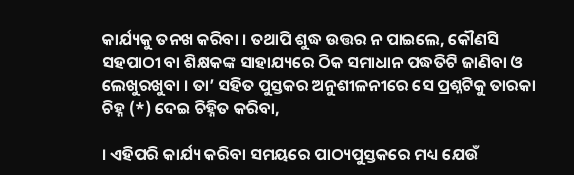କାର୍ଯ୍ୟକୁ ତନଖ କରିବା । ତଥାପି ଶୁଦ୍ଧ ଉତ୍ତର ନ ପାଇଲେ, କୌଣସି ସହପାଠୀ ବା ଶିକ୍ଷକଙ୍କ ସାହାଯ୍ୟରେ ଠିକ ସମାଧାନ ପଦ୍ଧତିଟି ଜାଣିବା ଓ ଲେଖୁରଖୁବା । ତା’ ସହିତ ପୁସ୍ତକର ଅନୁଶୀଳନୀରେ ସେ ପ୍ରଶ୍ନଟିକୁ ତାରକା ଚିହ୍ନ (*) ଦେଇ ଚିହ୍ନିତ କରିବା,

। ଏହିପରି କାର୍ଯ୍ୟ କରିବା ସମୟରେ ପାଠ୍ୟପୁସ୍ତକରେ ମଧ୍ୟ ଯେଉଁ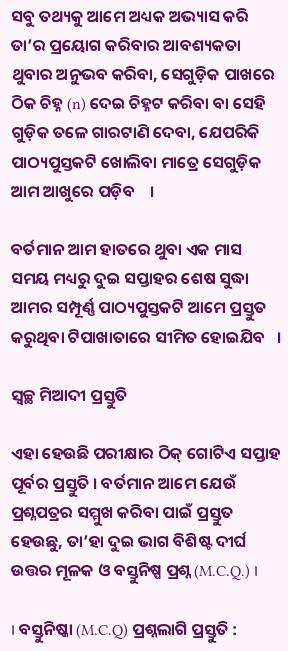ସବୁ ତଥ୍ୟକୁ ଆମେ ଅଧ୍ୟକ ଅଭ୍ୟାସ କରି ତା’ର ପ୍ରୟୋଗ କରିବାର ଆବଶ୍ୟକତା ଥୁବାର ଅନୁଭବ କରିବା, ସେଗୁଡ଼ିକ ପାଖରେ ଠିକ ଚିହ୍ନ (n) ଦେଇ ଚିହ୍ନଟ କରିବା ବା ସେହି ଗୁଡ଼ିକ ତଳେ ଗାରଟାଣି ଦେବା, ଯେପରିକି ପାଠ୍ୟପୁସ୍ତକଟି ଖୋଲିବା ମାତ୍ରେ ସେଗୁଡ଼ିକ ଆମ ଆଖୁରେ ପଡ଼ିବ    ।

ବର୍ତମାନ ଆମ ହାତରେ ଥୁବା ଏକ ମାସ ସମୟ ମଧ୍ୟରୁ ଦୁଇ ସପ୍ତାହର ଶେଷ ସୁଦ୍ଧା ଆମର ସମ୍ପୂର୍ଣ୍ଣ ପାଠ୍ୟପୁସ୍ତକଟି ଆମେ ପ୍ରସ୍ତୁତ କରୁଥିବା ଟିପାଖାତାରେ ସୀମିତ ହୋଇଯିବ   ।

ସ୍ବଚ୍ଛ ମିଆଦୀ ପ୍ରସ୍ତୁତି

ଏହା ହେଉଛି ପରୀକ୍ଷାର ଠିକ୍ ଗୋଟିଏ ସପ୍ତାହ ପୂର୍ବର ପ୍ରସ୍ତୁତି । ବର୍ତମାନ ଆମେ ଯେଉଁ ପ୍ରଶ୍ନପତ୍ରର ସମ୍ମୁଖ କରିବା ପାଇଁ ପ୍ରସ୍ତୁତ ହେଉଛୁ, ତା’ହା ଦୁଇ ଭାଗ ବିଶିଷ୍ଟ ଦୀର୍ଘ ଉତ୍ତର ମୂଳକ ଓ ବସ୍ତୁନିଷ୍ପ ପ୍ରଶ୍ନ (M.C.Q.) ।

। ବସ୍ତୁନିଷ୍କା (M.C.Q) ପ୍ରଶ୍ନଲାଗି ପ୍ରସ୍ତୁତି :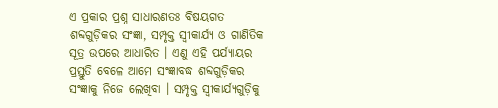ଏ ପ୍ରକାର ପ୍ରଶ୍ନ ସାଧାରଣତଃ ବିଷୟଗତ ଶବ୍ଦଗୁଡ଼ିକର ସଂଜ୍ଞା, ସମ୍ପୃକ୍ତ ସ୍ଵୀକାର୍ଯ୍ୟ ଓ ଗାଣିତିକ ସୂତ୍ର ଉପରେ ଆଧାରିତ । ଏଣୁ ଏହି ପର୍ଯ୍ୟାୟର ପ୍ରସ୍ତୁତି ବେଳେ ଆମେ ସଂଜ୍ଞାବଦ୍ଧ ଶବ୍ଦଗୁଡ଼ିକର ସଂଜ୍ଞାକୁ ନିଜେ ଲେଖିବା । ସମ୍ପୃକ୍ତ ସ୍ଵୀକାର୍ଯ୍ୟଗୁଡ଼ିକୁ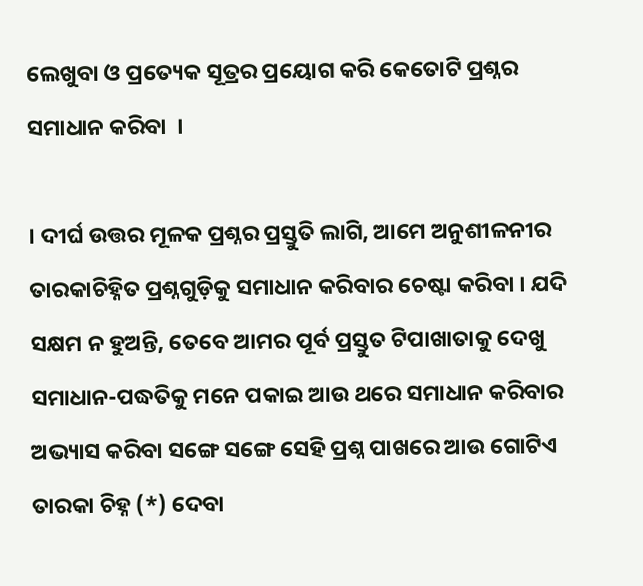ଲେଖୁବା ଓ ପ୍ରତ୍ୟେକ ସୂତ୍ରର ପ୍ରୟୋଗ କରି କେତୋଟି ପ୍ରଶ୍ନର ସମାଧାନ କରିବା  ।

। ଦୀର୍ଘ ଉତ୍ତର ମୂଳକ ପ୍ରଶ୍ନର ପ୍ରସ୍ତୁତି ଲାଗି, ଆମେ ଅନୁଶୀଳନୀର ତାରକାଚିହ୍ନିତ ପ୍ରଶ୍ନଗୁଡ଼ିକୁ ସମାଧାନ କରିବାର ଚେଷ୍ଟା କରିବା । ଯଦି ସକ୍ଷମ ନ ହୁଅନ୍ତି, ତେବେ ଆମର ପୂର୍ବ ପ୍ରସ୍ତୁତ ଟିପାଖାତାକୁ ଦେଖୁ ସମାଧାନ-ପଦ୍ଧତିକୁ ମନେ ପକାଇ ଆଉ ଥରେ ସମାଧାନ କରିବାର ଅଭ୍ୟାସ କରିବା ସଙ୍ଗେ ସଙ୍ଗେ ସେହି ପ୍ରଶ୍ନ ପାଖରେ ଆଉ ଗୋଟିଏ ତାରକା ଚିହ୍ନ (*) ଦେବା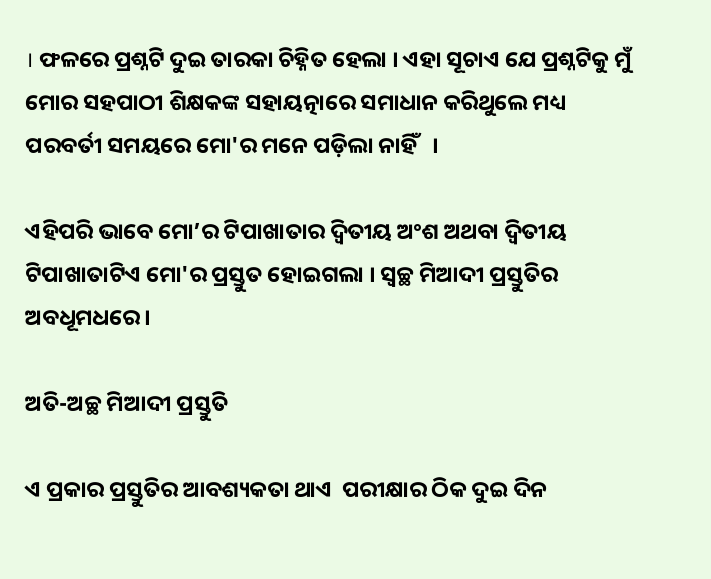। ଫଳରେ ପ୍ରଶ୍ନଟି ଦୁଇ ତାରକା ଚିହ୍ନିତ ହେଲା । ଏହା ସୂଚାଏ ଯେ ପ୍ରଶ୍ନଟିକୁ ମୁଁ ମୋର ସହପାଠୀ ଶିକ୍ଷକଙ୍କ ସହାୟତ୍ନାରେ ସମାଧାନ କରିଥୁଲେ ମଧ୍ୟ ପରବର୍ତୀ ସମୟରେ ମୋ'ର ମନେ ପଡ଼ିଲା ନାହିଁ   ।

ଏହିପରି ଭାବେ ମୋ’ର ଟିପାଖାତାର ଦ୍ବିତୀୟ ଅଂଶ ଅଥବା ଦ୍ବିତୀୟ ଟିପାଖାତାଟିଏ ମୋ'ର ପ୍ରସ୍ତୁତ ହୋଇଗଲା । ସ୍ଵଚ୍ଛ ମିଆଦୀ ପ୍ରସ୍ତୁତିର ଅବଧୂମଧରେ ।

ଅତି-ଅଚ୍ଛ ମିଆଦୀ ପ୍ରସ୍ତୁତି

ଏ ପ୍ରକାର ପ୍ରସ୍ତୁତିର ଆବଶ୍ୟକତା ଥାଏ  ପରୀକ୍ଷାର ଠିକ ଦୁଇ ଦିନ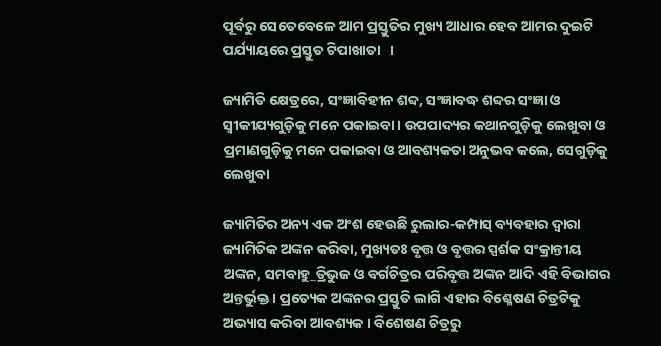ପୂର୍ବରୁ ସେତେବେଳେ ଆମ ପ୍ରସ୍ତୁତିର ମୁଖ୍ୟ ଆଧାର ହେବ ଆମର ଦୁଇଟି ପର୍ଯ୍ୟାୟରେ ପ୍ରସ୍ତୁତ ଟିପାଖାତା   ।

ଜ୍ୟାମିତି କ୍ଷେତ୍ରରେ, ସଂଜ୍ଞାବିହୀନ ଶବ୍ଦ, ସଂଜ୍ଞାବଦ୍ଧ ଶବ୍ଦର ସଂଜ୍ଞା ଓ ସ୍ଵୀକୀଯ୍ୟଗୁଡ଼ିକୁ ମନେ ପକାଇବା । ଉପପାଦ୍ୟର କଥାନଗୁଡ଼ିକୁ ଲେଖୁବା ଓ ପ୍ରମାଣଗୁଡ଼ିକୁ ମନେ ପକାଇବା ଓ ଆବଶ୍ୟକତା ଅନୁଭବ କଲେ, ସେଗୁଡ଼ିକୁ ଲେଖୁବା

ଜ୍ୟାମିତିର ଅନ୍ୟ ଏକ ଅଂଶ ହେଉଛି ରୁଲାର-କମ୍ପାସ୍ ବ୍ୟବହାର ଦ୍ବାରା ଜ୍ୟାମିତିକ ଅଙ୍କନ କରିବା, ମୁଖ୍ୟତଃ ବୃତ୍ତ ଓ ବୃତ୍ତର ସ୍ପର୍ଶକ ସଂକ୍ରାନ୍ତୀୟ ଅଙ୍କନ, ସମବାହୁ_ତ୍ରିଭୁଜ ଓ ବର୍ଗଚିତ୍ରର ପରିବୃତ୍ତ ଅଙ୍କନ ଆଦି ଏହି ବିଭାଗର ଅନ୍ତର୍ଭୁକ୍ତ । ପ୍ରତ୍ୟେକ ଅଙ୍କନର ପ୍ରସ୍ତୁତି ଲାଗି ଏହାର ବିଶ୍ଳେଷଣ ଚିତ୍ରଟିକୁ ଅଭ୍ୟାସ କରିବା ଆବଶ୍ୟକ । ବିଶେଷଣ ଚିତ୍ରରୁ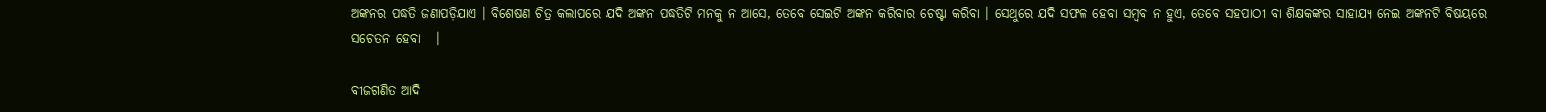ଅଙ୍କନର ପଦ୍ଧତି ଜଣାପଡ଼ିଯାଏ । ବିଶେଷଣ ଚିତ୍ର କଲାପରେ ଯଦି ଅଙ୍କନ ପଦ୍ଧତିଟି ମନକୁ ନ ଆସେ, ତେବେ ସେଇଟି ଅଙ୍କନ କରିବାର ଚେଷ୍ଟା କରିବା । ସେଥୁରେ ଯଦି ସଫଳ ହେବା ସମ୍ବବ ନ ହୁଏ, ତେବେ ସହପାଠୀ ବା ଶିକ୍ଷକଙ୍କର ସାହାଯ୍ୟ ନେଇ ଅଙ୍କନଟି ବିଷୟରେ ସଚେତନ ହେବା   ।

ବୀଜଗଣିତ ଆଦି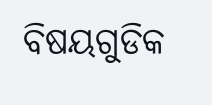ବିଷୟଗୁଡିକ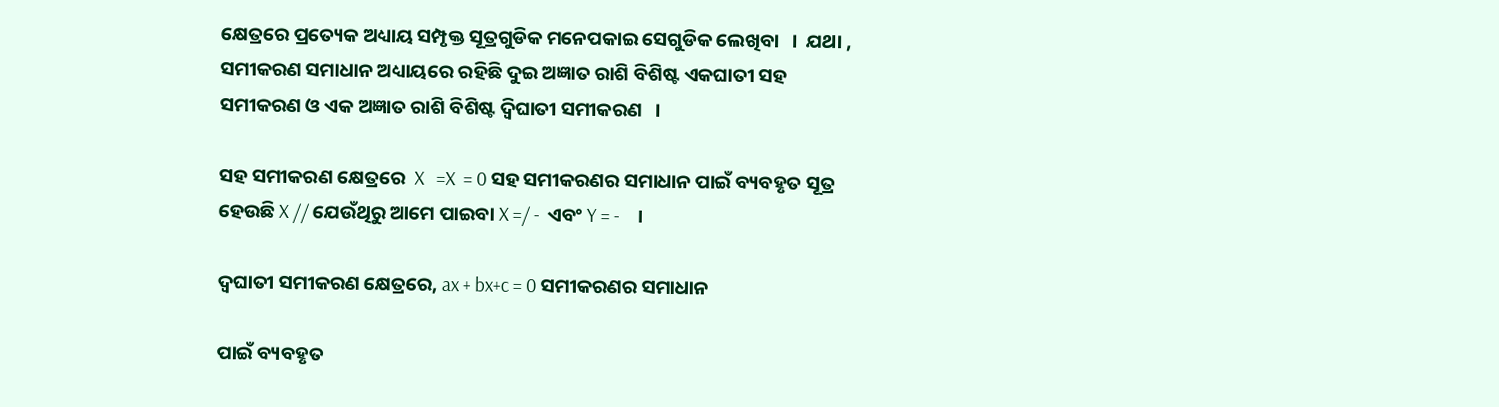କ୍ଷେତ୍ରରେ ପ୍ରତ୍ୟେକ ଅଧ୍ୟାୟ ସମ୍ପୃକ୍ତ ସୂତ୍ରଗୁଡିକ ମନେପକାଇ ସେଗୁଡିକ ଲେଖିବା   ।  ଯଥା ,  ସମୀକରଣ ସମାଧାନ ଅଧ୍ୟାୟରେ ରହିଛି ଦୁଇ ଅଜ୍ଞାତ ରାଶି ବିଶିଷ୍ଟ ଏକଘାତୀ ସହ ସମୀକରଣ ଓ ଏକ ଅଜ୍ଞାତ ରାଶି ବିଶିଷ୍ଟ ଦ୍ଵିଘାତୀ ସମୀକରଣ   ।

ସହ ସମୀକରଣ କ୍ଷେତ୍ରରେ  X   =X  = 0 ସହ ସମୀକରଣର ସମାଧାନ ପାଇଁ ବ୍ୟବହୃତ ସୂତ୍ର ହେଉଛି X // ଯେଉଁଥିରୁ ଆମେ ପାଇବା X =/ -  ଏବଂ Y = -    ।

ଦ୍ବଘାତୀ ସମୀକରଣ କ୍ଷେତ୍ରରେ, ax + bx+c = 0 ସମୀକରଣର ସମାଧାନ

ପାଇଁ ବ୍ୟବହୃତ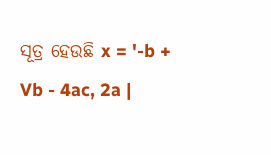ସୂତ୍ର ହେଉଛି x = '-b + Vb - 4ac, 2a |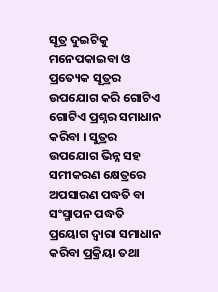ସୂତ୍ର ଦୁଇଟିକୁ ମନେପକାଇବା ଓ ପ୍ରତ୍ୟେକ ସୂତ୍ରର ଉପଯୋଗ କରି ଗୋଟିଏ ଗୋଟିଏ ପ୍ରଶ୍ନର ସମାଧାନ କରିବା । ସୁତ୍ରର ଉପଯୋଗ ଭିନ୍ନ ସହ ସମୀକରଣ କ୍ଷେତ୍ରରେ ଅପସାରଣ ପଦ୍ଧତି ବା ସଂସ୍ମାପନ ପଦ୍ଧତି ପ୍ରୟୋଗ ଦ୍ବାରା ସମାଧାନ କରିବା ପ୍ରକ୍ରିୟା ତଥା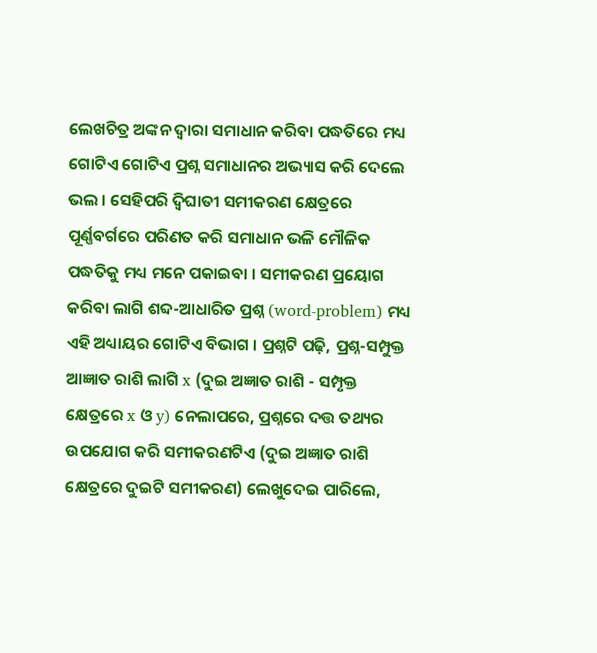ଲେଖଚିତ୍ର ଅଙ୍କନ ଦ୍ଵାରା ସମାଧାନ କରିବା ପଦ୍ଧତିରେ ମଧ୍ୟ ଗୋଟିଏ ଗୋଟିଏ ପ୍ରଶ୍ନ ସମାଧାନର ଅଭ୍ୟାସ କରି ଦେଲେ ଭଲ । ସେହିପରି ଦ୍ବିଘାତୀ ସମୀକରଣ କ୍ଷେତ୍ରରେ ପୂର୍ଣ୍ଣବର୍ଗରେ ପରିଣତ କରି ସମାଧାନ ଭଳି ମୌଳିକ ପଦ୍ଧତିକୁ ମଧ୍ୟ ମନେ ପକାଇବା । ସମୀକରଣ ପ୍ରୟୋଗ କରିବା ଲାଗି ଶବ୍ଦ-ଆଧାରିତ ପ୍ରଶ୍ନ (word-problem) ମଧ୍ୟ ଏହି ଅଧ୍ୟାୟର ଗୋଟିଏ ବିଭାଗ । ପ୍ରଶ୍ନଟି ପଢ଼ି, ପ୍ରଶ୍ନ-ସମ୍ପୁକ୍ତ ଆଜ୍ଞାତ ରାଶି ଲାଗି x (ଦୁଇ ଅଜ୍ଞାତ ରାଶି - ସମ୍ପୃକ୍ତ କ୍ଷେତ୍ରରେ x ଓ y) ନେଲାପରେ, ପ୍ରଶ୍ନରେ ଦତ୍ତ ତଥ୍ୟର ଉପଯୋଗ କରି ସମୀକରଣଟିଏ (ଦୁଇ ଅଜ୍ଞାତ ରାଶି କ୍ଷେତ୍ରରେ ଦୁଇଟି ସମୀକରଣ) ଲେଖୁଦେଇ ପାରିଲେ,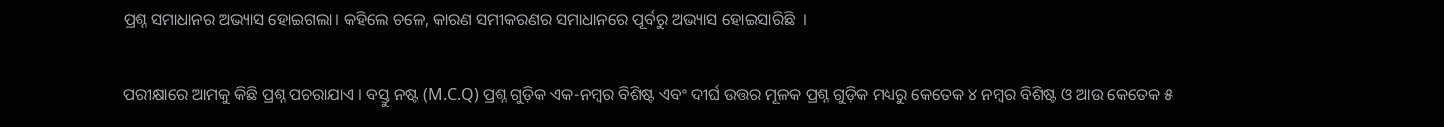ପ୍ରଶ୍ନ ସମାଧାନର ଅଭ୍ୟାସ ହୋଇଗଲା। କହିଲେ ଚଳେ, କାରଣ ସମୀକରଣର ସମାଧାନରେ ପୂର୍ବରୁ ଅଭ୍ୟାସ ହୋଇସାରିଛି  ।

ପରୀକ୍ଷାରେ ଆମକୁ କିଛି ପ୍ରଶ୍ନ ପଚରାଯାଏ । ବସ୍ତୁ ନଷ୍ଟ (M.C.Q) ପ୍ରଶ୍ନ ଗୁଡ଼ିକ ଏକ-ନମ୍ବର ବିଶିଷ୍ଟ ଏବଂ ଦୀର୍ଘ ଉତ୍ତର ମୂଳକ ପ୍ରଶ୍ନ ଗୁଡ଼ିକ ମଧ୍ୟରୁ କେତେକ ୪ ନମ୍ବର ବିଶିଷ୍ଟ ଓ ଆଉ କେତେକ ୫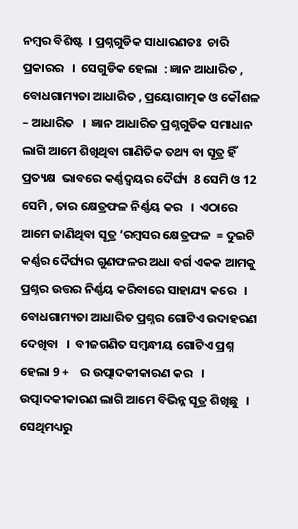ନମ୍ବର ବିଶିଷ୍ଟ  । ପ୍ରଶ୍ନଗୁଡିକ ସାଧାରଣତଃ  ଚାରି ପ୍ରକାରର   ।  ସେଗୁଡିକ ହେଲା  : ଜ୍ଞାନ ଆଧାରିତ , ବୋଧଗାମ୍ୟତା ଆଧାରିତ , ପ୍ରୟୋଗାତ୍ମକ ଓ କୌଶଳ – ଆଧାରିତ   ।  ଜ୍ଞାନ ଆଧାରିତ ପ୍ରଶ୍ନଗୁଡିକ ସମାଧାନ ଲାଗି ଆମେ ଶିଖିଥିବା ଗାଣିତିକ ତଥ୍ୟ ବା ସୂତ୍ର ହିଁ ପ୍ରତ୍ୟକ୍ଷ  ଭାବରେ କର୍ଣ୍ଣଦ୍ୱୟର ଦୈର୍ଘ୍ୟ  8 ସେମି ଓ 12 ସେମି , ତାର କ୍ଷେତ୍ରଫଳ ନିର୍ଣ୍ଣୟ କର   ।  ଏଠାରେ ଆମେ ଜାଣିଥିବା ସୂତ୍ର ‘ରମ୍ବସର କ୍ଷେତ୍ରଫଳ  = ଦୁଇଟି କର୍ଣ୍ଣର ଦୈର୍ଘ୍ୟର ଗୁଣଫଳର ଅଧା ବର୍ଗ ଏକକ ଆମକୁ ପ୍ରଶ୍ନର ଉତ୍ତର ନିର୍ଣ୍ଣୟ କରିବାରେ ସାହାଯ୍ୟ କରେ   ।  ବୋଧଗାମ୍ୟତା ଆଧାରିତ ପ୍ରଶ୍ନର ଗୋଟିଏ ଉଦାହରଣ ଦେଖିବା   ।  ବୀଜଗଣିତ ସମ୍ବନ୍ଧୀୟ ଗୋଟିଏ ପ୍ରଶ୍ନ ହେଲା 9 +    ର ଉତ୍ପାଦକୀକାରଣ କର   ।  ଉତ୍ପାଦକୀକାରଣ ଲାଗି ଆମେ ବିଭିନ୍ନ ସୂତ୍ର ଶିଖିଛୁ   ।  ସେଥିମଧ୍ୟରୁ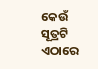କେଉଁ ସୂତ୍ରଟି ଏଠାରେ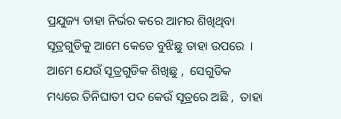ପ୍ରଯୁଜ୍ୟ ତାହା ନିର୍ଭର କରେ ଆମର ଶିଖିଥିବା ସୂତ୍ରଗୁଡିକୁ ଆମେ କେତେ ବୁଝିଛୁ ତାହା ଉପରେ  ।  ଆମେ ଯେଉଁ ସୂତ୍ରଗୁଡିକ ଶିଖିଛୁ ,  ସେଗୁଡିକ ମଧ୍ୟରେ ତିନିଘାତୀ ପଦ କେଉଁ ସୂତ୍ରରେ ଅଛି ,  ତାହା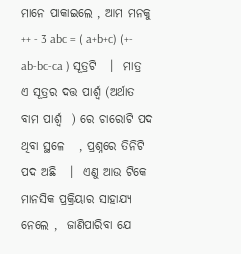ମାନେ ପାକାଇଲେ , ଆମ ମନକୁ  ++ - 3 abc = ( a+b+c) (+- ab-bc-ca ) ସୂତ୍ରଟି   ।  ମାତ୍ର ଏ ସୂତ୍ରର ଦତ୍ତ ପାର୍ଶ୍ଵ (ଅର୍ଥାତ ବାମ ପାର୍ଶ୍ଵ  ) ରେ ଚାରୋଟି ପଦ ଥିବା ସ୍ଥଳେ   , ପ୍ରଶ୍ନରେ ତିନିଟି ପଦ ଅଛି   ।  ଏଣୁ ଆଉ ଟିକେ ମାନସିକ ପ୍ରକ୍ରିୟାର ସାହାଯ୍ୟ ନେଲେ ,  ଜାଣିପାରିବା ଯେ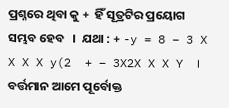ପ୍ରଶ୍ନରେ ଥିବା କୁ +  ହିଁ ସୂତ୍ରଟିର ପ୍ରୟୋଗ ସମ୍ଭବ ହେବ   ।  ଯଥା : + -y = 8 – 3 X X X X y(2  + – 3X2X X X Y  ।  ବର୍ତ୍ତମାନ ଆମେ ପୂର୍ବୋକ୍ତ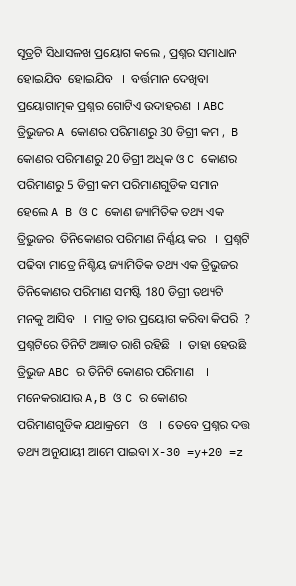ସୂତ୍ରଟି ସିଧାସଳଖ ପ୍ରୟୋଗ କଲେ , ପ୍ରଶ୍ନର ସମାଧାନ ହୋଇଯିବ  ହୋଇଯିବ   ।  ବର୍ତ୍ତମାନ ଦେଖିବା ପ୍ରୟୋଗାତ୍ମକ ପ୍ରଶ୍ନର ଗୋଟିଏ ଉଦାହରଣ  । ABC ତ୍ରିଭୁଜର A କୋଣର ପରିମାଣରୁ 30 ଡିଗ୍ରୀ କମ ,  B କୋଣର ପରିମାଣରୁ 20 ଡିଗ୍ରୀ ଅଧିକ ଓ C କୋଣର ପରିମାଣରୁ 5 ଡିଗ୍ରୀ କମ ପରିମାଣଗୁଡିକ ସମାନ ହେଲେ A B ଓ C କୋଣ ଜ୍ୟାମିତିକ ତଥ୍ୟ ଏକ ତ୍ରିଭୁଜର  ତିନିକୋଣର ପରିମାଣ ନିର୍ଣ୍ଣୟ କର   ।  ପ୍ରଶ୍ନଟି ପଢିବା ମାତ୍ରେ ନିଶ୍ଚିୟ ଜ୍ୟାମିତିକ ତଥ୍ୟ ଏକ ତ୍ରିଭୁଜର ତିନିକୋଣର ପରିମାଣ ସମଷ୍ଟି 180 ଡିଗ୍ରୀ ତଥ୍ୟଟି ମନକୁ ଆସିବ   ।  ମାତ୍ର ତାର ପ୍ରୟୋଗ କରିବା କିପରି  ? ପ୍ରଶ୍ନଟିରେ ତିନିଟି ଅଜ୍ଞାତ ରାଶି ରହିଛି   ।  ତାହା ହେଉଛି ତ୍ରିଭୁଜ ABC ର ତିନିଟି କୋଣର ପରିମାଣ    ।  ମନେକରାଯାଉ A,B ଓ C ର କୋଣର ପରିମାଣଗୁଡିକ ଯଥାକ୍ରମେ   ଓ    ।  ତେବେ ପ୍ରଶ୍ନର ଦତ୍ତ ତଥ୍ୟ ଅନୁଯାୟୀ ଆମେ ପାଇବା X-30 =y+20 =z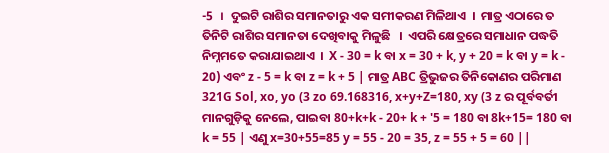-5  ।  ଦୁଇଟି ରାଶିର ସମାନତାରୁ ଏକ ସମୀକରଣ ମିଳିଥାଏ  ।  ମାତ୍ର ଏଠାରେ ତ ତିନିଟି ରାଶିର ସମାନତା ଦେଖିବାକୁ ମିଳୁଛି   ।  ଏପରି କ୍ଷେତ୍ରରେ ସମାଧାନ ପଦ୍ଧତି ନିମ୍ନମତେ କରାଯାଇଥାଏ  ।  X - 30 = k ବା x = 30 + k, y + 20 = k ବା y = k - 20) ଏବଂ z - 5 = k ବା z = k + 5 | ମାତ୍ର ABC ତ୍ରିଭୁଜର ତିନିକୋଣର ପରିମାଣ 321G Sol, xo, yo (3 zo 69.168316, x+y+Z=180, xy (3 z ର ପୂର୍ବବର୍ତୀ ମାନଗୁଡ଼ିକୁ ନେଲେ, ପାଇବା 80+k+k - 20+ k + '5 = 180 ବା 8k+15= 180 ବା k = 55 | ଏଣୁ x=30+55=85 y = 55 - 20 = 35, z = 55 + 5 = 60 ||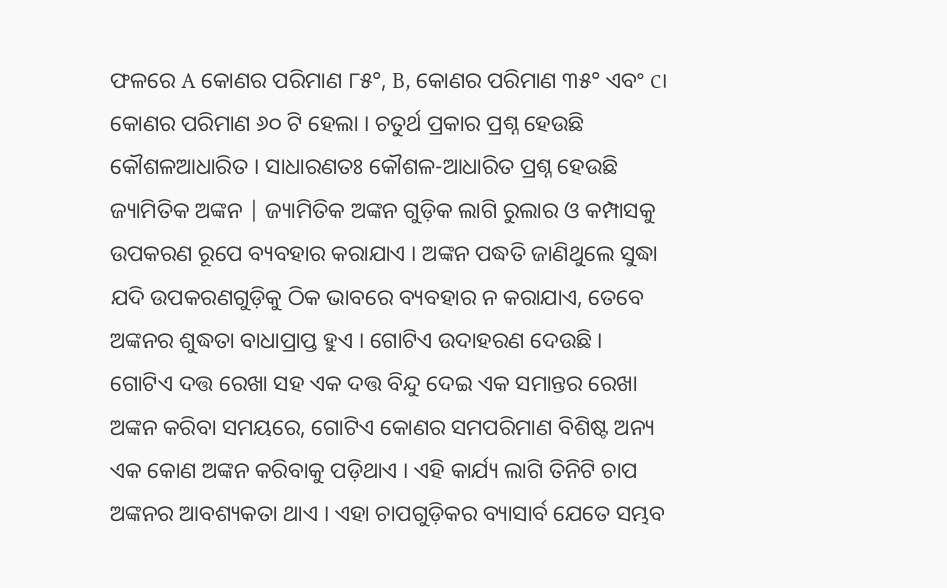ଫଳରେ A କୋଣର ପରିମାଣ ୮୫°, B, କୋଣର ପରିମାଣ ୩୫° ଏବଂ c। କୋଣର ପରିମାଣ ୬୦ ଟି ହେଲା । ଚତୁର୍ଥ ପ୍ରକାର ପ୍ରଶ୍ନ ହେଉଛି କୌଶଳଆଧାରିତ । ସାଧାରଣତଃ କୌଶଳ-ଆଧାରିତ ପ୍ରଶ୍ନ ହେଉଛି ଜ୍ୟାମିତିକ ଅଙ୍କନ | ଜ୍ୟାମିତିକ ଅଙ୍କନ ଗୁଡ଼ିକ ଲାଗି ରୁଲାର ଓ କମ୍ପାସକୁ ଉପକରଣ ରୂପେ ବ୍ୟବହାର କରାଯାଏ । ଅଙ୍କନ ପଦ୍ଧତି ଜାଣିଥୁଲେ ସୁଦ୍ଧା ଯଦି ଉପକରଣଗୁଡ଼ିକୁ ଠିକ ଭାବରେ ବ୍ୟବହାର ନ କରାଯାଏ, ତେବେ ଅଙ୍କନର ଶୁଦ୍ଧତା ବାଧାପ୍ରାପ୍ତ ହୁଏ । ଗୋଟିଏ ଉଦାହରଣ ଦେଉଛି । ଗୋଟିଏ ଦତ୍ତ ରେଖା ସହ ଏକ ଦତ୍ତ ବିନ୍ଦୁ ଦେଇ ଏକ ସମାନ୍ତର ରେଖା ଅଙ୍କନ କରିବା ସମୟରେ, ଗୋଟିଏ କୋଣର ସମପରିମାଣ ବିଶିଷ୍ଟ ଅନ୍ୟ ଏକ କୋଣ ଅଙ୍କନ କରିବାକୁ ପଡ଼ିଥାଏ । ଏହି କାର୍ଯ୍ୟ ଲାଗି ତିନିଟି ଚାପ ଅଙ୍କନର ଆବଶ୍ୟକତା ଥାଏ । ଏହା ଚାପଗୁଡ଼ିକର ବ୍ୟାସାର୍ବ ଯେତେ ସମ୍ଭବ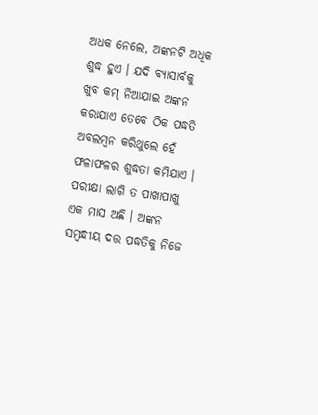ଅଧକ ନେଲେ, ଅଙ୍କନଟି ଅଧିକ ଶୁଦ୍ଧ ହୁଏ । ଯଦି ବ୍ୟାସାର୍ବକୁ ଖୁବ କମ୍ ନିଆଯାଇ ଅଙ୍କନ କରାଯାଏ ତେବେ ଠିକ ପଦ୍ଧତି ଅବଲମ୍ବନ କରିଥୁଲେ ହେଁ ଫଳାଫଳର ଶୁଦ୍ଧତା କମିଯାଏ । ପରୀକ୍ଷା ଲାଗି ତ ପାଖାପାଖୁ ଏକ ମାସ ଅଛି । ଅଙ୍କନ ସମ୍ବନ୍ଧୀୟ ଦତ୍ତ ପଦ୍ଧତିକୁ ନିଜେ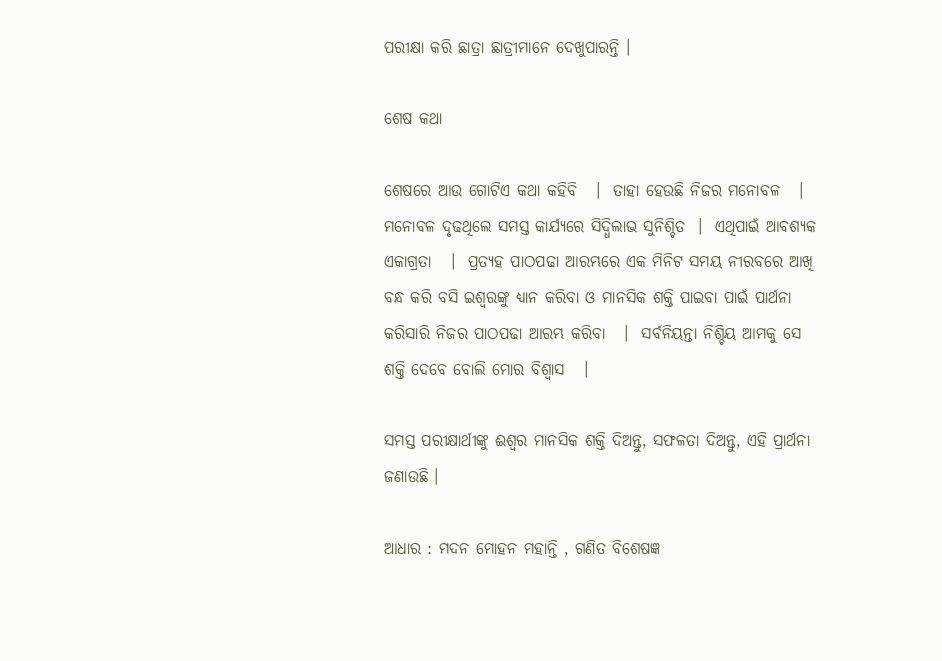ପରୀକ୍ଷା କରି ଛାତ୍ରା ଛାତ୍ରୀମାନେ ଦେଖୁପାରନ୍ତି ।

ଶେଷ କଥା

ଶେଷରେ ଆଉ ଗୋଟିଏ କଥା କହିବି   ।  ତାହା ହେଉଛି ନିଜର ମନୋବଳ   ।  ମନୋବଳ ଦୃଢଥିଲେ ସମସ୍ତ କାର୍ଯ୍ୟରେ ସିଦ୍ଧିଲାଭ ସୁନିଶ୍ଚିତ  ।  ଏଥିପାଇଁ ଆବଶ୍ୟକ ଏକାଗ୍ରତା   ।  ପ୍ରତ୍ୟହ ପାଠପଢା ଆରମ୍ଭରେ ଏକ ମିନିଟ ସମୟ ନୀରବରେ ଆଖି ବନ୍ଧ କରି ବସି ଇଶ୍ଵରଙ୍କୁ ଧ୍ୟାନ କରିବା ଓ ମାନସିକ ଶକ୍ତି ପାଇବା ପାଇଁ ପାର୍ଥନା କରିସାରି ନିଜର ପାଠପଢା ଆରମ୍ଭ କରିବା   ।  ସର୍ବନିୟନ୍ତା ନିଶ୍ଚିୟ ଆମକୁ ସେ ଶକ୍ତି ଦେବେ ବୋଲି ମୋର ବିଶ୍ଵାସ   ।

ସମସ୍ତ ପରୀକ୍ଷାର୍ଥୀଙ୍କୁ ଈଶ୍ଵର ମାନସିକ ଶକ୍ତି ଦିଅନ୍ତୁ, ସଫଳତା ଦିଅନ୍ତୁ, ଏହି ପ୍ରାର୍ଥନା ଜଣାଉଛି ।

ଆଧାର : ମଦନ ମୋହନ ମହାନ୍ତି , ଗଣିତ ବିଶେଷଜ୍ଞ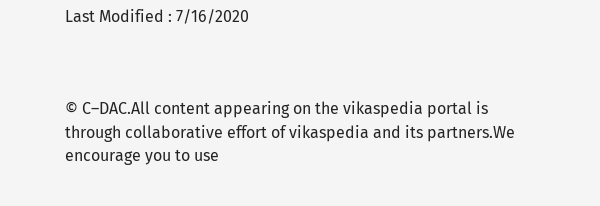Last Modified : 7/16/2020



© C–DAC.All content appearing on the vikaspedia portal is through collaborative effort of vikaspedia and its partners.We encourage you to use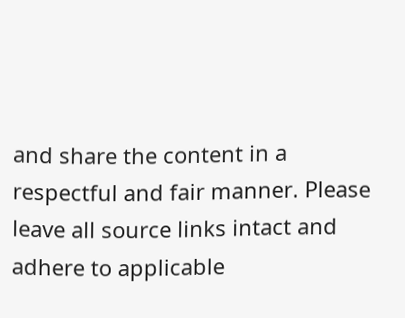and share the content in a respectful and fair manner. Please leave all source links intact and adhere to applicable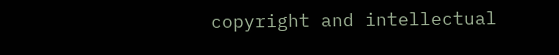copyright and intellectual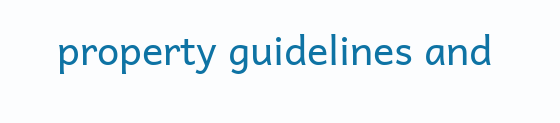property guidelines and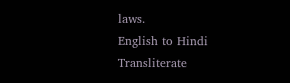laws.
English to Hindi Transliterate